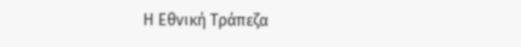Η Εθνική Τράπεζα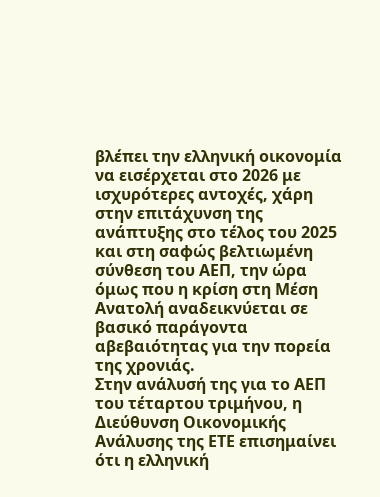βλέπει την ελληνική οικονομία να εισέρχεται στο 2026 με ισχυρότερες αντοχές, χάρη στην επιτάχυνση της ανάπτυξης στο τέλος του 2025 και στη σαφώς βελτιωμένη σύνθεση του ΑΕΠ, την ώρα όμως που η κρίση στη Μέση Ανατολή αναδεικνύεται σε βασικό παράγοντα αβεβαιότητας για την πορεία της χρονιάς.
Στην ανάλυσή της για το ΑΕΠ του τέταρτου τριμήνου, η Διεύθυνση Οικονομικής Ανάλυσης της ΕΤΕ επισημαίνει ότι η ελληνική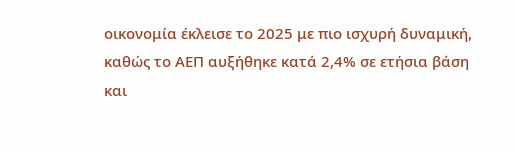οικονομία έκλεισε το 2025 με πιο ισχυρή δυναμική, καθώς το ΑΕΠ αυξήθηκε κατά 2,4% σε ετήσια βάση και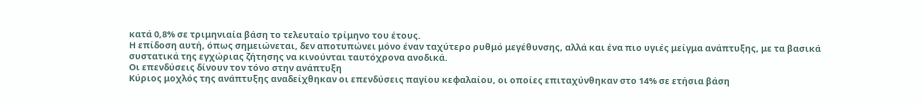κατά 0,8% σε τριμηνιαία βάση το τελευταίο τρίμηνο του έτους.
Η επίδοση αυτή, όπως σημειώνεται, δεν αποτυπώνει μόνο έναν ταχύτερο ρυθμό μεγέθυνσης, αλλά και ένα πιο υγιές μείγμα ανάπτυξης, με τα βασικά συστατικά της εγχώριας ζήτησης να κινούνται ταυτόχρονα ανοδικά.
Οι επενδύσεις δίνουν τον τόνο στην ανάπτυξη
Κύριος μοχλός της ανάπτυξης αναδείχθηκαν οι επενδύσεις παγίου κεφαλαίου, οι οποίες επιταχύνθηκαν στο 14% σε ετήσια βάση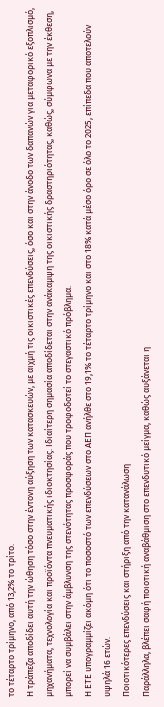το τέταρτο τρίμηνο, από 13,2% το τρίτο.
Η τράπεζα αποδίδει αυτή την ώθηση τόσο στην έντονη αύξηση των κατασκευών, με αιχμή τις οικιστικές επενδύσεις, όσο και στην άνοδο των δαπανών για μεταφορικό εξοπλισμό, μηχανήματα, τεχνολογία και προϊόντα πνευματικής ιδιοκτησίας. Ιδιαίτερη σημασία αποδίδεται στην ανάκαμψη της οικιστικής δραστηριότητας, καθώς, σύμφωνα με την έκθεση, μπορεί να συμβάλει στην άμβλυνση της στενότητας προσφοράς που τροφοδοτεί το στεγαστικό πρόβλημα.
Η ΕΤΕ υπογραμμίζει ακόμη ότι το ποσοστό των επενδύσεων στο ΑΕΠ ανήλθε στο 19,1% το τέταρτο τρίμηνο και στο 18% κατά μέσο όρο σε όλο το 2025, επίπεδα που αποτελούν υψηλά 16 ετών.
Ποιοτικότερες επενδύσεις και στήριξη από την κατανάλωση
Παράλληλα, βλέπει σαφή ποιοτική αναβάθμιση στο επενδυτικό μείγμα, καθώς αυξάνεται η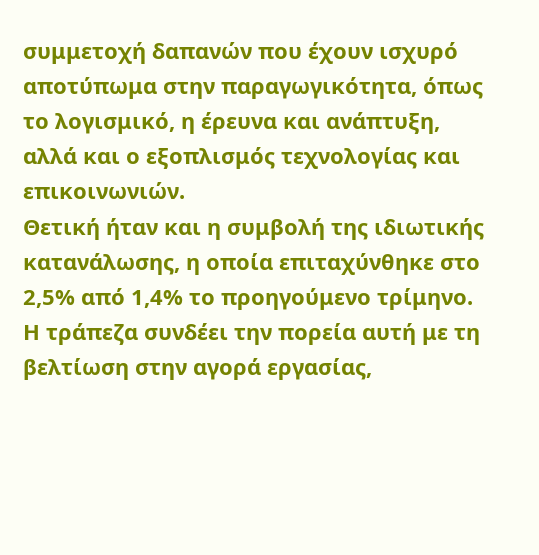συμμετοχή δαπανών που έχουν ισχυρό αποτύπωμα στην παραγωγικότητα, όπως το λογισμικό, η έρευνα και ανάπτυξη, αλλά και ο εξοπλισμός τεχνολογίας και επικοινωνιών.
Θετική ήταν και η συμβολή της ιδιωτικής κατανάλωσης, η οποία επιταχύνθηκε στο 2,5% από 1,4% το προηγούμενο τρίμηνο.
Η τράπεζα συνδέει την πορεία αυτή με τη βελτίωση στην αγορά εργασίας,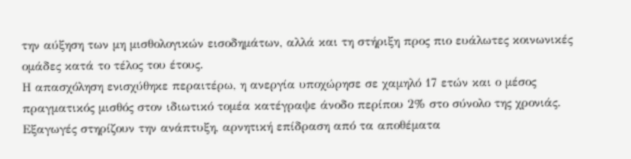την αύξηση των μη μισθολογικών εισοδημάτων, αλλά και τη στήριξη προς πιο ευάλωτες κοινωνικές ομάδες κατά το τέλος του έτους.
Η απασχόληση ενισχύθηκε περαιτέρω, η ανεργία υποχώρησε σε χαμηλό 17 ετών και ο μέσος πραγματικός μισθός στον ιδιωτικό τομέα κατέγραψε άνοδο περίπου 2% στο σύνολο της χρονιάς.
Εξαγωγές στηρίζουν την ανάπτυξη, αρνητική επίδραση από τα αποθέματα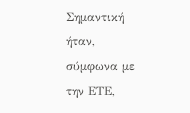Σημαντική ήταν, σύμφωνα με την ΕΤΕ,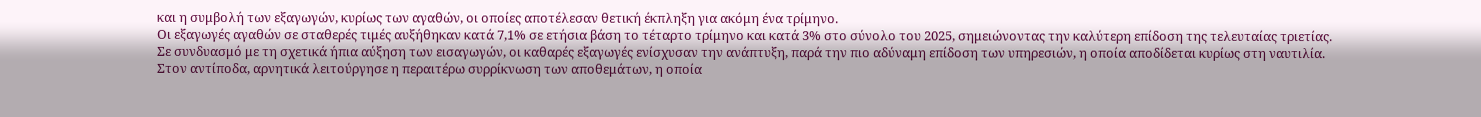και η συμβολή των εξαγωγών, κυρίως των αγαθών, οι οποίες αποτέλεσαν θετική έκπληξη για ακόμη ένα τρίμηνο.
Οι εξαγωγές αγαθών σε σταθερές τιμές αυξήθηκαν κατά 7,1% σε ετήσια βάση το τέταρτο τρίμηνο και κατά 3% στο σύνολο του 2025, σημειώνοντας την καλύτερη επίδοση της τελευταίας τριετίας.
Σε συνδυασμό με τη σχετικά ήπια αύξηση των εισαγωγών, οι καθαρές εξαγωγές ενίσχυσαν την ανάπτυξη, παρά την πιο αδύναμη επίδοση των υπηρεσιών, η οποία αποδίδεται κυρίως στη ναυτιλία.
Στον αντίποδα, αρνητικά λειτούργησε η περαιτέρω συρρίκνωση των αποθεμάτων, η οποία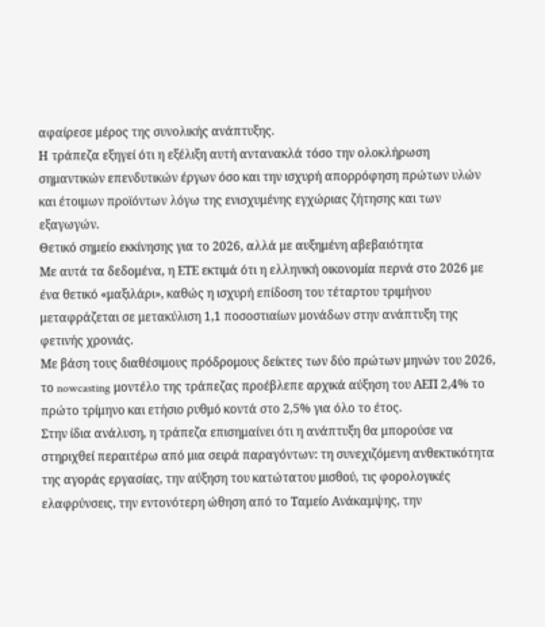αφαίρεσε μέρος της συνολικής ανάπτυξης.
Η τράπεζα εξηγεί ότι η εξέλιξη αυτή αντανακλά τόσο την ολοκλήρωση σημαντικών επενδυτικών έργων όσο και την ισχυρή απορρόφηση πρώτων υλών και έτοιμων προϊόντων λόγω της ενισχυμένης εγχώριας ζήτησης και των εξαγωγών.
Θετικό σημείο εκκίνησης για το 2026, αλλά με αυξημένη αβεβαιότητα
Με αυτά τα δεδομένα, η ΕΤΕ εκτιμά ότι η ελληνική οικονομία περνά στο 2026 με ένα θετικό «μαξιλάρι», καθώς η ισχυρή επίδοση του τέταρτου τριμήνου μεταφράζεται σε μετακύλιση 1,1 ποσοστιαίων μονάδων στην ανάπτυξη της φετινής χρονιάς.
Με βάση τους διαθέσιμους πρόδρομους δείκτες των δύο πρώτων μηνών του 2026, το nowcasting μοντέλο της τράπεζας προέβλεπε αρχικά αύξηση του ΑΕΠ 2,4% το πρώτο τρίμηνο και ετήσιο ρυθμό κοντά στο 2,5% για όλο το έτος.
Στην ίδια ανάλυση, η τράπεζα επισημαίνει ότι η ανάπτυξη θα μπορούσε να στηριχθεί περαιτέρω από μια σειρά παραγόντων: τη συνεχιζόμενη ανθεκτικότητα της αγοράς εργασίας, την αύξηση του κατώτατου μισθού, τις φορολογικές ελαφρύνσεις, την εντονότερη ώθηση από το Ταμείο Ανάκαμψης, την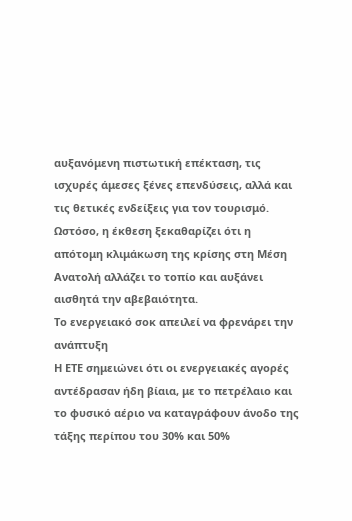αυξανόμενη πιστωτική επέκταση, τις ισχυρές άμεσες ξένες επενδύσεις, αλλά και τις θετικές ενδείξεις για τον τουρισμό.
Ωστόσο, η έκθεση ξεκαθαρίζει ότι η απότομη κλιμάκωση της κρίσης στη Μέση Ανατολή αλλάζει το τοπίο και αυξάνει αισθητά την αβεβαιότητα.
Το ενεργειακό σοκ απειλεί να φρενάρει την ανάπτυξη
Η ΕΤΕ σημειώνει ότι οι ενεργειακές αγορές αντέδρασαν ήδη βίαια, με το πετρέλαιο και το φυσικό αέριο να καταγράφουν άνοδο της τάξης περίπου του 30% και 50%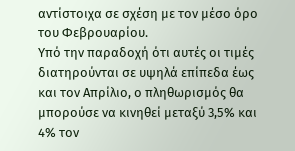αντίστοιχα σε σχέση με τον μέσο όρο του Φεβρουαρίου.
Υπό την παραδοχή ότι αυτές οι τιμές διατηρούνται σε υψηλά επίπεδα έως και τον Απρίλιο, ο πληθωρισμός θα μπορούσε να κινηθεί μεταξύ 3,5% και 4% τον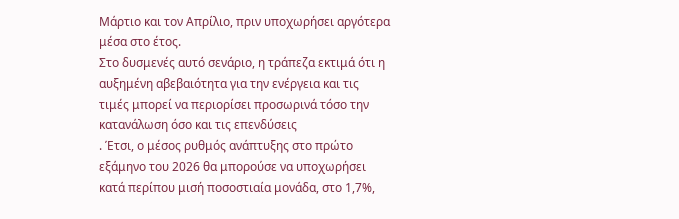Μάρτιο και τον Απρίλιο, πριν υποχωρήσει αργότερα μέσα στο έτος.
Στο δυσμενές αυτό σενάριο, η τράπεζα εκτιμά ότι η αυξημένη αβεβαιότητα για την ενέργεια και τις τιμές μπορεί να περιορίσει προσωρινά τόσο την κατανάλωση όσο και τις επενδύσεις
. Έτσι, ο μέσος ρυθμός ανάπτυξης στο πρώτο εξάμηνο του 2026 θα μπορούσε να υποχωρήσει κατά περίπου μισή ποσοστιαία μονάδα, στο 1,7%,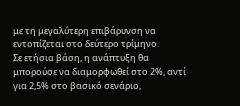με τη μεγαλύτερη επιβάρυνση να εντοπίζεται στο δεύτερο τρίμηνο.
Σε ετήσια βάση, η ανάπτυξη θα μπορούσε να διαμορφωθεί στο 2%, αντί για 2,5% στο βασικό σενάριο,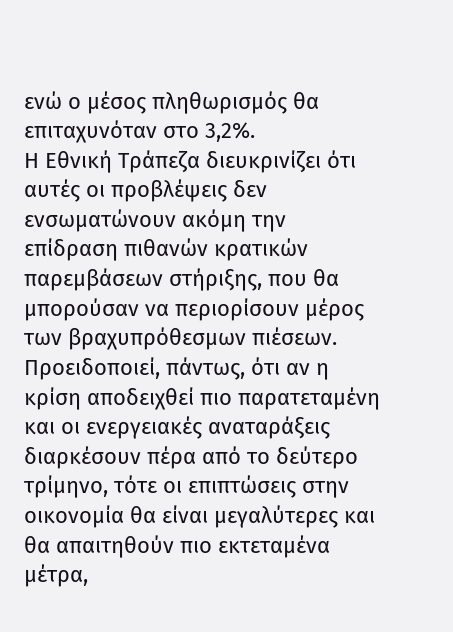ενώ ο μέσος πληθωρισμός θα επιταχυνόταν στο 3,2%.
Η Εθνική Τράπεζα διευκρινίζει ότι αυτές οι προβλέψεις δεν ενσωματώνουν ακόμη την επίδραση πιθανών κρατικών παρεμβάσεων στήριξης, που θα μπορούσαν να περιορίσουν μέρος των βραχυπρόθεσμων πιέσεων.
Προειδοποιεί, πάντως, ότι αν η κρίση αποδειχθεί πιο παρατεταμένη και οι ενεργειακές αναταράξεις διαρκέσουν πέρα από το δεύτερο τρίμηνο, τότε οι επιπτώσεις στην οικονομία θα είναι μεγαλύτερες και θα απαιτηθούν πιο εκτεταμένα μέτρα,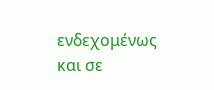ενδεχομένως και σε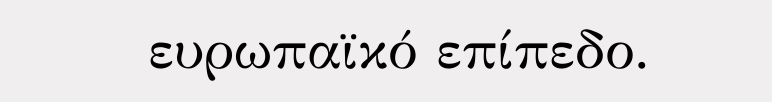ευρωπαϊκό επίπεδο.